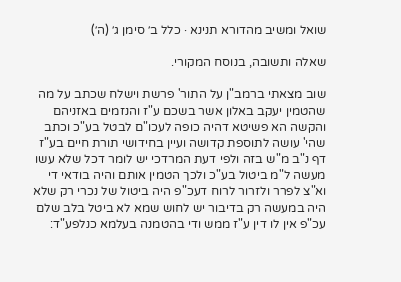שואל ומשיב מהדורא תנינא · כלל ב׳ סימן ג׳ (ה׳)

שאלה ותשובה, בנוסח המקורי.

שוב מצאתי ברמב"ן על התור' פרשת וישלח שכתב על מה שהטמין יעקב באלון אשר בשכם ע"ז והנזמים באזניהם והקשה הא פשיטא דהיה כופה לעכו"ם לבטל בע"כ וכתב שהי' עושה לתוספת קדושה ועיין בחידושי תורת חיים בע"ז דף נ"ב מ"ש בזה ולפי דעת המרדכי יש לומר דכל שלא עשו מעשה ל"מ ביטול בע"כ ולכך הטמין אותם והיה בודאי די וא"צ לפרר ולזרור לרוח דעכ"פ היה ביטול של נכרי רק שלא היה במעשה רק בדיבור יש לחוש שמא לא ביטל בלב שלם עכ"פ אין לו דין ע"ז ממש ודי בהטמנה בעלמא כנלפע"ד: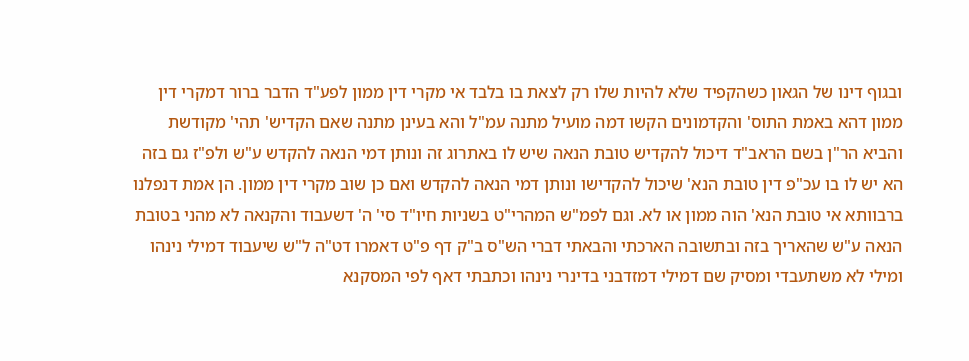ובגוף דינו של הגאון כשהקפיד שלא להיות שלו רק לצאת בו בלבד אי מקרי דין ממון לפע"ד הדבר ברור דמקרי דין ממון דהא באמת התוס' והקדמונים הקשו דמה מועיל מתנה עמ"ל והא בעינן מתנה שאם הקדיש' תהי' מקודשת והביא הר"ן בשם הראב"ד דיכול להקדיש טובת הנאה שיש לו באתרוג זה ונותן דמי הנאה להקדש ע"ש ולפ"ז גם בזה הא יש לו בו עכ"פ דין טובת הנא' שיכול להקדישו ונותן דמי הנאה להקדש ואם כן שוב מקרי דין ממון. הן אמת דנפלנו ברבוותא אי טובת הנא' הוה ממון או לא. וגם לפמ"ש המהרי"ט בשניות חיו"ד סי' ה' דשעבוד והקנאה לא מהני בטובת הנאה ע"ש שהאריך בזה ובתשובה הארכתי והבאתי דברי הש"ס ב"ק דף פ"ט דאמרו דט"ה ל"ש שיעבוד דמילי נינהו ומילי לא משתעבדי ומסיק שם דמילי דמזדבני בדינרי נינהו וכתבתי דאף לפי המסקנא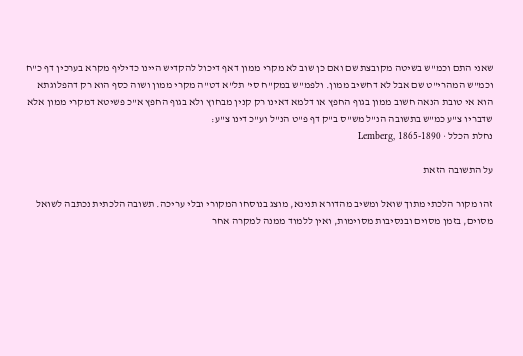שאני התם וכמ"ש בשיטה מקובצת שם ואם כן שוב לא מקרי ממון דאף דיכול להקדיש היינו כדיליף מקרא בערכין דף כ"ח וכמ"ש המהרי"ט שם אבל לא דחשיב ממון. ולפמ"ש במק"ח סי' תל"א דט"ה מקרי ממון ושוה כסף הוא רק דהפלוגתא הוא אי טובת הנאה חשוב ממון בגוף החפץ או דלמא דאינו רק קנין מבחוץ ולא בגוף החפץ א"כ פשיטא דמקרי ממון אלא שדבריו צ"ע כמ"ש בתשובה הנ"ל מש"ס ב"ק דף פ"ט הנ"ל וע"כ דינו צ"ע:
נחלת הכלל · Lemberg, 1865-1890

על התשובה הזאת

זהו מקור הלכתי מתוך שואל ומשיב מהדורא תנינא, מוצג בנוסחו המקורי ובלי עריכה. תשובה הלכתית נכתבה לשואל מסוים, בזמן מסוים ובנסיבות מסוימות, ואין ללמוד ממנה למקרה אחר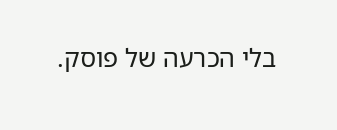בלי הכרעה של פוסק.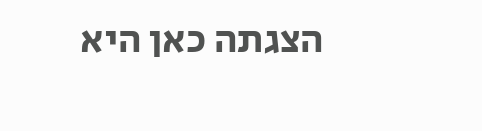הצגתה כאן היא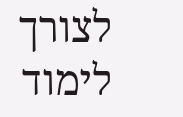לצורך לימוד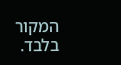המקור בלבד.